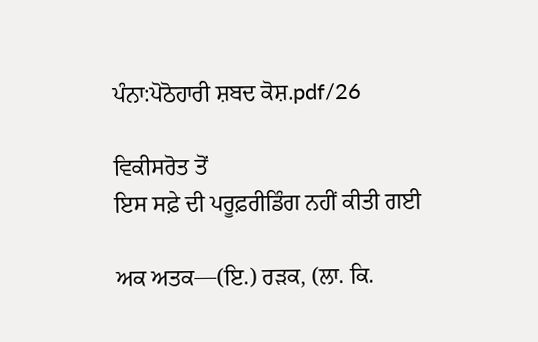ਪੰਨਾ:ਪੋਠੋਹਾਰੀ ਸ਼ਬਦ ਕੋਸ਼.pdf/26

ਵਿਕੀਸਰੋਤ ਤੋਂ
ਇਸ ਸਫ਼ੇ ਦੀ ਪਰੂਫ਼ਰੀਡਿੰਗ ਨਹੀਂ ਕੀਤੀ ਗਈ

ਅਕ ਅਤਕ—(ਇ.) ਰੜਕ, (ਲਾ. ਕਿ.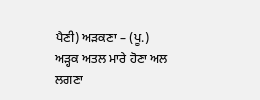ਪੈਣੀ) ਅੜਕਣਾ – (ਪੂ.) ਅੜ੍ਹਕ ਅਤਲ ਮਾਰੇ ਹੋਣਾ ਅਲ ਲਗਣਾ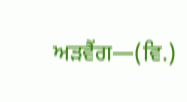ਅੜਵੈਂਗ—(ਵਿ.)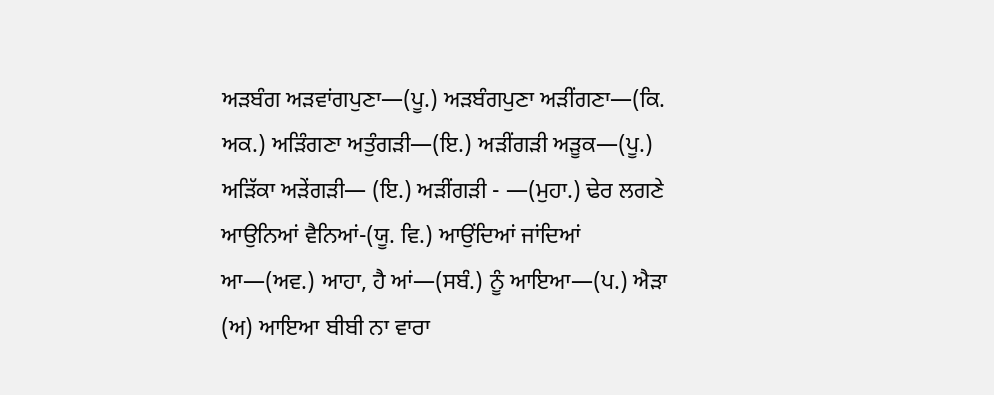ਅੜਬੰਗ ਅੜਵਾਂਗਪੁਣਾ—(ਪੂ.) ਅੜਬੰਗਪੁਣਾ ਅੜੀਂਗਣਾ—(ਕਿ. ਅਕ.) ਅੜਿੰਗਣਾ ਅਤੁੰਗੜੀ—(ਇ.) ਅੜੀਂਗੜੀ ਅੜੂਕ—(ਪੂ.) ਅੜਿੱਕਾ ਅੜੇਂਗੜੀ— (ਇ.) ਅੜੀਂਗੜੀ - —(ਮੁਹਾ.) ਢੇਰ ਲਗਣੇ ਆਉਨਿਆਂ ਵੈਨਿਆਂ-(ਯੂ. ਵਿ.) ਆਉਂਦਿਆਂ ਜਾਂਦਿਆਂ ਆ—(ਅਵ.) ਆਹਾ, ਹੈ ਆਂ—(ਸਬੰ.) ਨੂੰ ਆਇਆ—(ਪ.) ਐੜਾ (ਅ) ਆਇਆ ਬੀਬੀ ਨਾ ਵਾਰਾ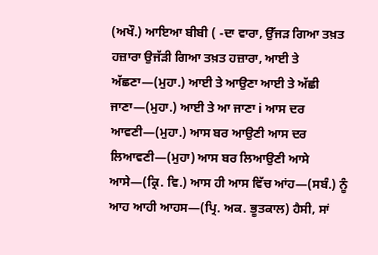(ਅਖੌ.) ਆਇਆ ਬੀਬੀ ( -ਦਾ ਵਾਰਾ, ਉੱਜੜ ਗਿਆ ਤਖ਼ਤ ਹਜ਼ਾਰਾ ਉਜੱੜੀ ਗਿਆ ਤਖ਼ਤ ਹਜ਼ਾਰਾ, ਆਈ ਤੇ ਅੱਛਣਾ—(ਮੁਹਾ.) ਆਈ ਤੇ ਆਉਣਾ ਆਈ ਤੇ ਅੱਛੀ ਜਾਣਾ—(ਮੁਹਾ.) ਆਈ ਤੇ ਆ ਜਾਣਾ i ਆਸ ਦਰ ਆਵਣੀ—(ਮੁਹਾ.) ਆਸ ਬਰ ਆਉਣੀ ਆਸ ਦਰ ਲਿਆਵਣੀ—(ਮੁਹਾ) ਆਸ ਬਰ ਲਿਆਉਣੀ ਆਸੇ ਆਸੇ—(ਕ੍ਰਿ. ਵਿ.) ਆਸ ਹੀ ਆਸ ਵਿੱਚ ਆਂਹ—(ਸਬੰ.) ਨੂੰ ਆਹ ਆਹੀ ਆਹਸ—(ਪ੍ਰਿ. ਅਕ. ਭੂਤਕਾਲ) ਹੈਸੀ, ਸਾਂ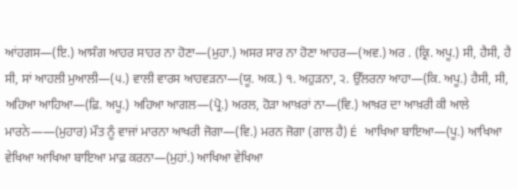ਆਂਹਗਸ—(ਇ.) ਆਸੰਗ ਆਹਰ ਸਾਹਰ ਨਾ ਹੋਣਾ—(ਮੁਹਾ.) ਅਸਰ ਸਾਰ ਨਾ ਹੋਣਾ ਆਹਰ—(ਅਵ.) ਅਰ . (ਕ੍ਰਿ. ਅਪੂ.) ਸੀ, ਹੈਸੀ, ਹੈ ਸੀ, ਸਾਂ ਆਹਲੀ ਮੁਆਲੀ—(੫.) ਵਾਲੀ ਵਾਰਸ ਆਹਵੜਨਾ—(ਯੂ. ਅਕ.) ੧. ਅਹੁੜਨਾ, ੨. ਉੱਲਰਨਾ ਆਹਾ—(ਕਿ. ਅਪੂ.) ਹੈਸੀ, ਸੀ, ਅਹਿਆ ਆਹਿਆ—(ਫ਼ਿ. ਅਪੂ.) ਅਹਿਆ ਆਗਲ—(ਪ੍ਰੋ.) ਅਰਲ, ਹੋੜਾ ਆਖ਼ਰਾਂ ਨਾ—(ਵਿ.) ਆਖ਼ਰ ਦਾ ਆਖ਼ਰੀ ਕੀ ਆਲੇ ਮਾਰਨੇ——(ਮੁਹਾਰ) ਮੌਤ ਨੂੰ ਵਾਜਾਂ ਮਾਰਨਾ ਆਖਰੀ ਜੋਗਾ—(ਵਿ.) ਮਰਨ ਜੋਗਾ (ਗਾਲ ਹੈ) É ਆਖਿਆ ਬਾਇਆ—(ਪੂ.) ਆਖਿਆ ਵੇਖਿਆ ਆਖਿਆ ਬਾਇਆ ਮਾਫ਼ ਕਰਨਾ—(ਮੁਹਾਂ.) ਆਖਿਆ ਵੇਖਿਆ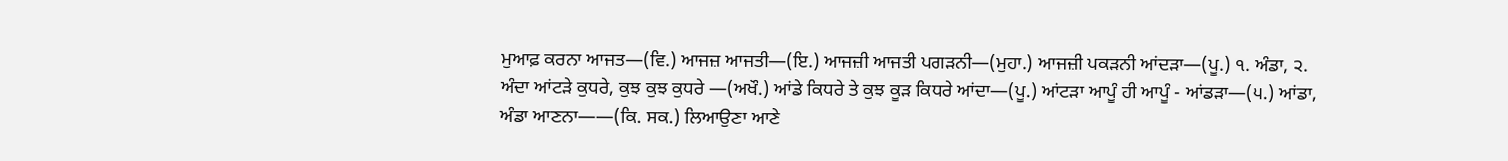ਮੁਆਫ਼ ਕਰਨਾ ਆਜਤ—(ਵਿ.) ਆਜਜ਼ ਆਜਤੀ—(ਇ.) ਆਜਜ਼ੀ ਆਜਤੀ ਪਗੜਨੀ—(ਮੁਹਾ.) ਆਜਜ਼ੀ ਪਕੜਨੀ ਆਂਦੜਾ—(ਪੂ.) ੧. ਅੰਡਾ, ੨. ਅੰਦਾ ਆਂਟੜੇ ਕੁਧਰੇ, ਕੁਝ ਕੁਝ ਕੁਧਰੇ —(ਅਖੌ.) ਆਂਡੇ ਕਿਧਰੇ ਤੇ ਕੁਝ ਕੂੜ ਕਿਧਰੇ ਆਂਦਾ—(ਪੂ.) ਆਂਟੜਾ ਆਪੂੰ ਹੀ ਆਪੂੰ - ਆਂਡੜਾ—(੫.) ਆਂਡਾ, ਅੰਡਾ ਆਣਨਾ——(ਕਿ. ਸਕ.) ਲਿਆਉਣਾ ਆਣੇ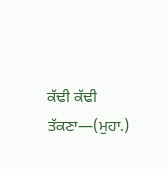ਕੱਢੀ ਕੱਢੀ ਤੱਕਣਾ—(ਮੁਹਾ.)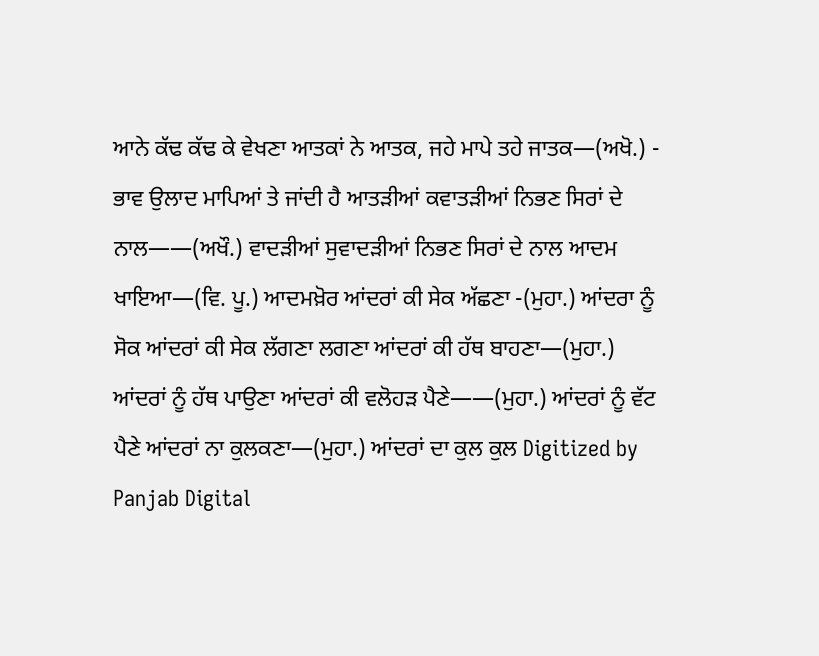ਆਨੇ ਕੱਢ ਕੱਢ ਕੇ ਵੇਖਣਾ ਆਤਕਾਂ ਨੇ ਆਤਕ, ਜਹੇ ਮਾਪੇ ਤਹੇ ਜਾਤਕ—(ਅਖੋ.) - ਭਾਵ ਉਲਾਦ ਮਾਪਿਆਂ ਤੇ ਜਾਂਦੀ ਹੈ ਆਤੜੀਆਂ ਕਵਾਤੜੀਆਂ ਨਿਭਣ ਸਿਰਾਂ ਦੇ ਨਾਲ——(ਅਖੌ.) ਵਾਦੜੀਆਂ ਸੁਵਾਦੜੀਆਂ ਨਿਭਣ ਸਿਰਾਂ ਦੇ ਨਾਲ ਆਦਮ ਖਾਇਆ—(ਵਿ. ਪੂ.) ਆਦਮਖ਼ੋਰ ਆਂਦਰਾਂ ਕੀ ਸੇਕ ਅੱਛਣਾ -(ਮੁਹਾ.) ਆਂਦਰਾ ਨੂੰ ਸੋਕ ਆਂਦਰਾਂ ਕੀ ਸੇਕ ਲੱਗਣਾ ਲਗਣਾ ਆਂਦਰਾਂ ਕੀ ਹੱਥ ਬਾਹਣਾ—(ਮੁਹਾ.) ਆਂਦਰਾਂ ਨੂੰ ਹੱਥ ਪਾਉਣਾ ਆਂਦਰਾਂ ਕੀ ਵਲੋਹੜ ਪੈਣੇ——(ਮੁਹਾ.) ਆਂਦਰਾਂ ਨੂੰ ਵੱਟ ਪੈਣੇ ਆਂਦਰਾਂ ਨਾ ਕੁਲਕਣਾ—(ਮੁਹਾ.) ਆਂਦਰਾਂ ਦਾ ਕੁਲ ਕੁਲ Digitized by Panjab Digital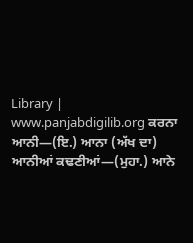Library | www.panjabdigilib.org ਕਰਨਾ ਆਨੀ—(ਇ.) ਆਨਾ (ਅੱਖ ਦਾ) ਆਨੀਆਂ ਕਢਣੀਆਂ—(ਮੁਹਾ.) ਆਨੇ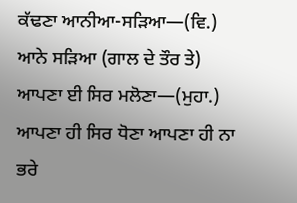ਕੱਢਣਾ ਆਨੀਆ-ਸੜਿਆ—(ਵਿ.) ਆਨੇ ਸੜਿਆ (ਗਾਲ ਦੇ ਤੌਰ ਤੇ) ਆਪਣਾ ਈ ਸਿਰ ਮਲੋਣਾ—(ਮੁਹਾ.) ਆਪਣਾ ਹੀ ਸਿਰ ਧੋਣਾ ਆਪਣਾ ਹੀ ਨਾ ਭਰੇ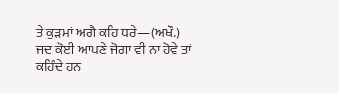ਤੇ ਕੁੜਮਾਂ ਅਗੈ ਕਹਿ ਧਰੇ—(ਅਖੌ.) ਜਦ ਕੋਈ ਆਪਣੇ ਜੋਗਾ ਵੀ ਨਾ ਹੋਵੇ ਤਾਂ ਕਹਿੰਦੇ ਹਨ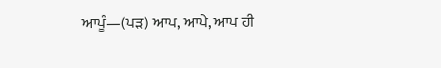ਆਪੂੰ—(ਪੜ) ਆਪ, ਆਪੇ, ਆਪ ਹੀ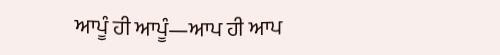ਆਪੂੰ ਹੀ ਆਪੂੰ—ਆਪ ਹੀ ਆਪ